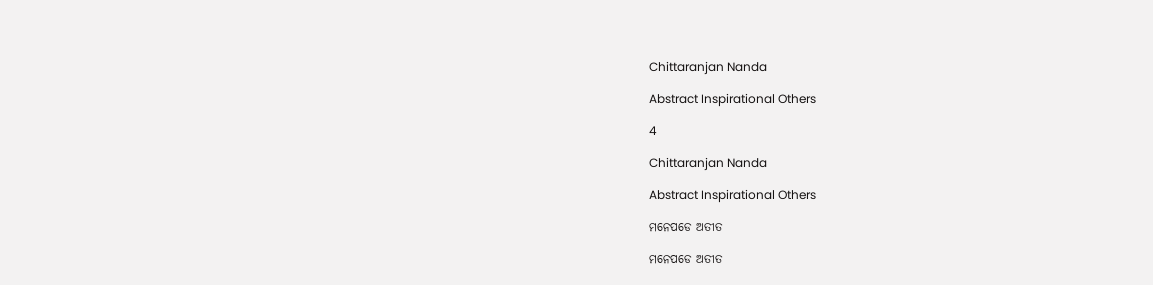Chittaranjan Nanda

Abstract Inspirational Others

4

Chittaranjan Nanda

Abstract Inspirational Others

ମନେପଡେ ଅତୀତ

ମନେପଡେ ଅତୀତ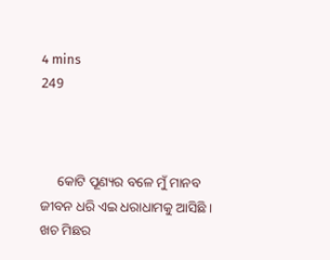4 mins
249



     କୋଟି ପୂଣ୍ୟର ବଳେ ମୁଁ ମାନବ ଜୀବନ ଧରି ଏଇ ଧରାଧାମକୁ ଆସିଛି । ଖଚ ମିଛର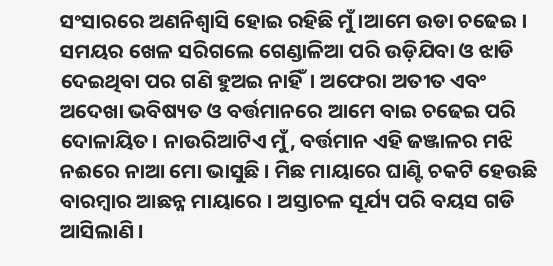ସଂସାରରେ ଅଣନିଶ୍ଵାସି ହୋଇ ରହିଛି ମୁଁ ।ଆମେ ଉଡା ଚଢେଇ । ସମୟର ଖେଳ ସରିଗଲେ ଗେଣ୍ଡାଳିଆ ପରି ଉଡ଼ିଯିବା ଓ ଝାଡି ଦେଇଥିବା ପର ଗଣି ହୁଅଇ ନାହିଁ। ଅଫେରା ଅତୀତ ଏବଂ ଅଦେଖା ଭବିଷ୍ୟତ ଓ ବର୍ତ୍ତମାନରେ ଆମେ ବାଇ ଚଢେଇ ପରି ଦୋଳାୟିତ। ନାଉରିଆଟିଏ ମୁଁ, ବର୍ତ୍ତମାନ ଏହି ଜଞ୍ଜାଳର ମଝି ନଈରେ ନାଆ ମୋ ଭାସୁଛି । ମିଛ ମାୟାରେ ଘାଣ୍ଟି ଚକଟି ହେଉଛି ବାରମ୍ବାର ଆଛନ୍ନ ମାୟାରେ । ଅସ୍ତାଚଳ ସୂର୍ଯ୍ୟ ପରି ବୟସ ଗଡି ଆସିଲାଣି ।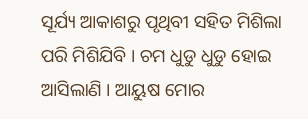ସୂର୍ଯ୍ୟ ଆକାଶରୁ ପୃଥିବୀ ସହିତ ମିଶିଲା ପରି ମିଶିଯିବି । ଚମ ଧୁଡୁ ଧୁଡୁ ହୋଇ ଆସିଲାଣି । ଆୟୁଷ ମୋର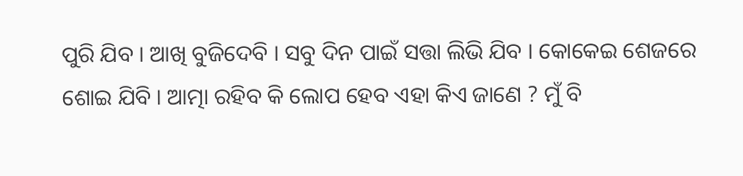ପୁରି ଯିବ । ଆଖି ବୁଜିଦେବି । ସବୁ ଦିନ ପାଇଁ ସତ୍ତା ଲିଭି ଯିବ । କୋକେଇ ଶେଜରେ ଶୋଇ ଯିବି । ଆତ୍ମା ରହିବ କି ଲୋପ ହେବ ଏହା କିଏ ଜାଣେ ? ମୁଁ ବି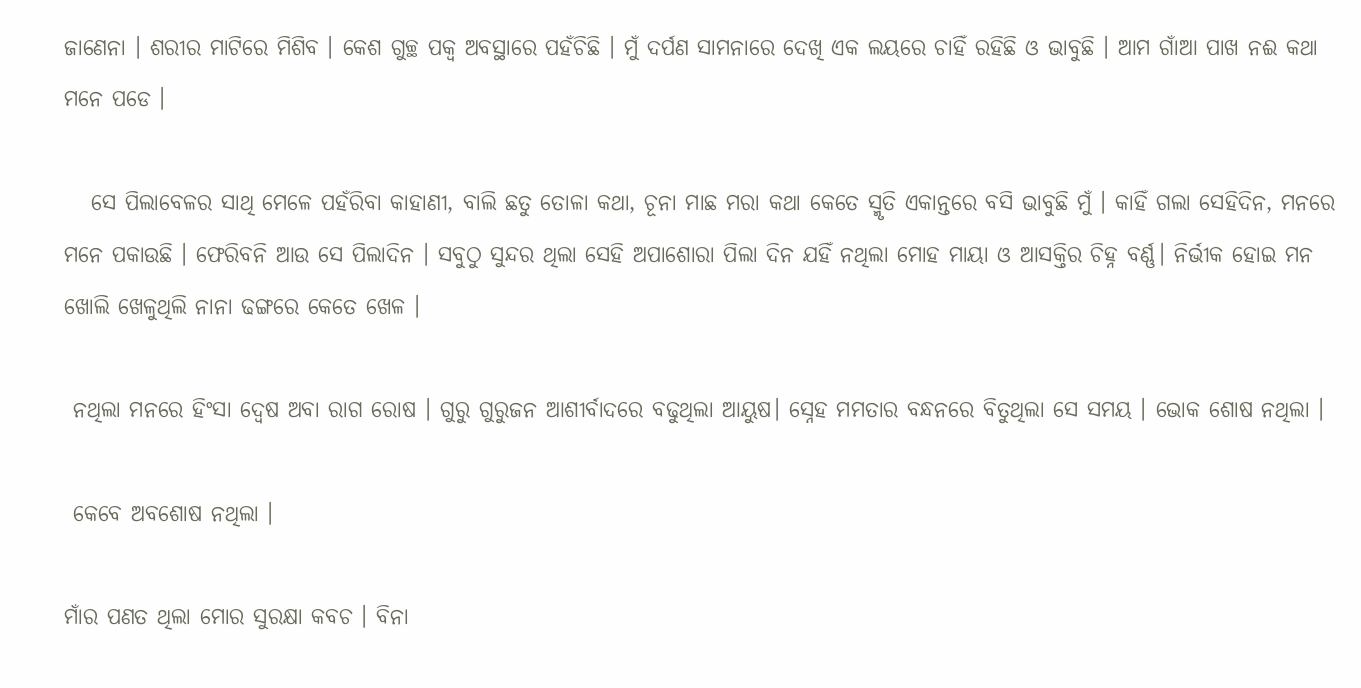ଜାଣେନା । ଶରୀର ମାଟିରେ ମିଶିବ । କେଶ ଗୁଚ୍ଛ ପକ୍ବ ଅବସ୍ଥାରେ ପହଁଚିଛି । ମୁଁ ଦର୍ପଣ ସାମନାରେ ଦେଖି ଏକ ଲୟରେ ଚାହିଁ ରହିଛି ଓ ଭାବୁଛି । ଆମ ଗାଁଆ ପାଖ ନଈ କଥା ମନେ ପଡେ ।

   ସେ ପିଲାବେଳର ସାଥି ମେଳେ ପହଁରିବା କାହାଣୀ, ବାଲି ଛତୁ ତୋଳା କଥା, ଚୂନା ମାଛ ମରା କଥା କେତେ ସ୍ମୃତି ଏକାନ୍ତରେ ବସି ଭାବୁଛି ମୁଁ । କାହିଁ ଗଲା ସେହିଦିନ, ମନରେ ମନେ ପକାଉଛି । ଫେରିବନି ଆଉ ସେ ପିଲାଦିନ । ସବୁଠୁ ସୁନ୍ଦର ଥିଲା ସେହି ଅପାଶୋରା ପିଲା ଦିନ ଯହିଁ ନଥିଲା ମୋହ ମାୟା ଓ ଆସକ୍ତିର ଚିହ୍ନ ବର୍ଣ୍ଣ। ନିର୍ଭୀକ ହୋଇ ମନ ଖୋଲି ଖେଳୁଥିଲି ନାନା ଢଙ୍ଗରେ କେତେ ଖେଳ ।

 ନଥିଲା ମନରେ ହିଂସା ଦ୍ବେଷ ଅବା ରାଗ ରୋଷ । ଗୁରୁ ଗୁରୁଜନ ଆଶୀର୍ବାଦରେ ବଢୁଥିଲା ଆୟୁଷ। ସ୍ନେହ ମମତାର ବନ୍ଧନରେ ବିତୁଥିଲା ସେ ସମୟ । ଭୋକ ଶୋଷ ନଥିଲା ।

 କେବେ ଅବଶୋଷ ନଥିଲା ।

ମାଁର ପଣତ ଥିଲା ମୋର ସୁରକ୍ଷା କବଚ । ବିନା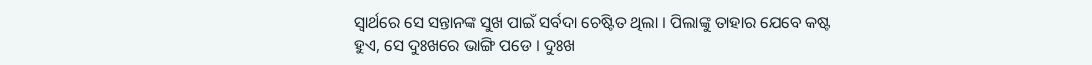ସ୍ବାର୍ଥରେ ସେ ସନ୍ତାନଙ୍କ ସୁଖ ପାଇଁ ସର୍ବଦା ଚେଷ୍ଟିତ ଥିଲା । ପିଲାଙ୍କୁ ତାହାର ଯେବେ କଷ୍ଟ ହୁଏ, ସେ ଦୁଃଖରେ ଭାଙ୍ଗି ପଡେ । ଦୁଃଖ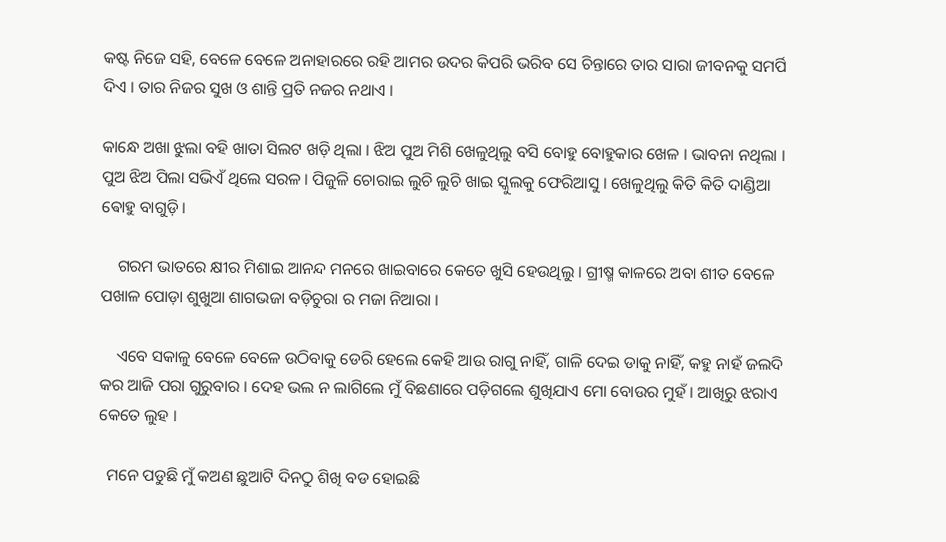କଷ୍ଟ ନିଜେ ସହି, ବେଳେ ବେଳେ ଅନାହାରରେ ରହି ଆମର ଉଦର କିପରି ଭରିବ ସେ ଚିନ୍ତାରେ ତାର ସାରା ଜୀବନକୁ ସମର୍ପି ଦିଏ । ତାର ନିଜର ସୁଖ ଓ ଶାନ୍ତି ପ୍ରତି ନଜର ନଥାଏ ।

କାନ୍ଧେ ଅଖା ଝୁଲା ବହି ଖାତା ସିଲଟ ଖଡ଼ି ଥିଲା । ଝିଅ ପୁଅ ମିଶି ଖେଳୁଥିଲୁ ବସି ବୋହୁ ବୋହୁକାର ଖେଳ । ଭାବନା ନଥିଲା । ପୁଅ ଝିଅ ପିଲା ସଭିଏଁ ଥିଲେ ସରଳ । ପିଜୁଳି ଚୋରାଇ ଲୁଚି ଲୁଚି ଖାଇ ସ୍କୁଲକୁ ଫେରିଆସୁ । ଖେଳୁଥିଲୁ କିତି କିତି ଦାଣ୍ଡିଆ ଵୋହୁ ବାଗୁଡ଼ି ।

    ଗରମ ଭାତରେ କ୍ଷୀର ମିଶାଇ ଆନନ୍ଦ ମନରେ ଖାଇବାରେ କେତେ ଖୁସି ହେଉଥିଲୁ । ଗ୍ରୀଷ୍ମ କାଳରେ ଅବା ଶୀତ ବେଳେ ପଖାଳ ପୋଡ଼ା ଶୁଖୁଆ ଶାଗଭଜା ବଡ଼ିଚୁରା ର ମଜା ନିଆରା ।

    ଏବେ ସକାଳୁ ବେଳେ ବେଳେ ଉଠିବାକୁ ଡେରି ହେଲେ କେହି ଆଉ ରାଗୁ ନାହିଁ, ଗାଳି ଦେଇ ଡାକୁ ନାହିଁ, କହୁ ନାହଁ ଜଲଦି କର ଆଜି ପରା ଗୁରୁବାର । ଦେହ ଭଲ ନ ଲାଗିଲେ ମୁଁ ବିଛଣାରେ ପଡ଼ିଗଲେ ଶୁଖିଯାଏ ମୋ ବୋଉର ମୁହଁ । ଆଖିରୁ ଝରାଏ କେତେ ଲୁହ ।

  ମନେ ପଡୁଛି ମୁଁ କଅଣ ଛୁଆଟି ଦିନଠୁ ଶିଖି ବଡ ହୋଇଛି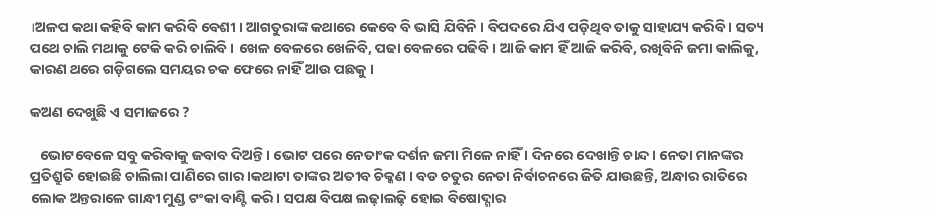।ଅଳପ କଥା କହିବି କାମ କରିବି ବେଶୀ । ଆଗତୁରାଙ୍କ କଥାରେ କେବେ ବି ଭାସି ଯିବିନି । ବିପଦରେ ଯିଏ ପଡ଼ିଥିବ ତାକୁ ସାହାଯ୍ୟ କରିବି । ସତ୍ୟ ପଥେ ଚାଲି ମଥାକୁ ଟେକି କରି ଚାଲିବି । ଖେଳ ବେଳରେ ଖେଳିବି, ପଢା ବେଳରେ ପଢିବି । ଆଜି କାମ ହିଁ ଆଜି କରିବି, ରଖିବିନି ଜମା କାଲିକୁ, କାରଣ ଥରେ ଗଡ଼ିଗଲେ ସମୟର ଚକ ଫେରେ ନାହିଁ ଆଉ ପଛକୁ ।

କଅଣ ଦେଖୁଛି ଏ ସମାଜରେ ?

   ଭୋଟବେଳେ ସବୁ କରିବାକୁ ଜବାବ ଦିଅନ୍ତି । ଭୋଟ ପରେ ନେତାଂକ ଦର୍ଶନ ଜମା ମିଳେ ନାହିଁ । ଦିନରେ ଦେଖାନ୍ତି ଚାନ୍ଦ। ନେତା ମାନଙ୍କର ପ୍ରତିଶ୍ରୁତି ହୋଇଛି ଚାଲିଲା ପାଣିରେ ଗାର ।କଥାଟା ତାଙ୍କର ଅତୀବ ଚିକ୍କଣ । ବଡ ଚତୁର ନେତା ନିର୍ବାଚନରେ ଜିତି ଯାଉଛନ୍ତି, ଅନ୍ଧାର ରାତିରେ ଲୋକ ଅନ୍ତରାଳେ ଗାନ୍ଧୀ ମୁଣ୍ଡ ଟଂକା ବାଣ୍ଟି କରି। ସପକ୍ଷ ବିପକ୍ଷ ଲଢ଼ାଲଢ଼ି ହୋଇ ବିଷୋଦ୍ଗାର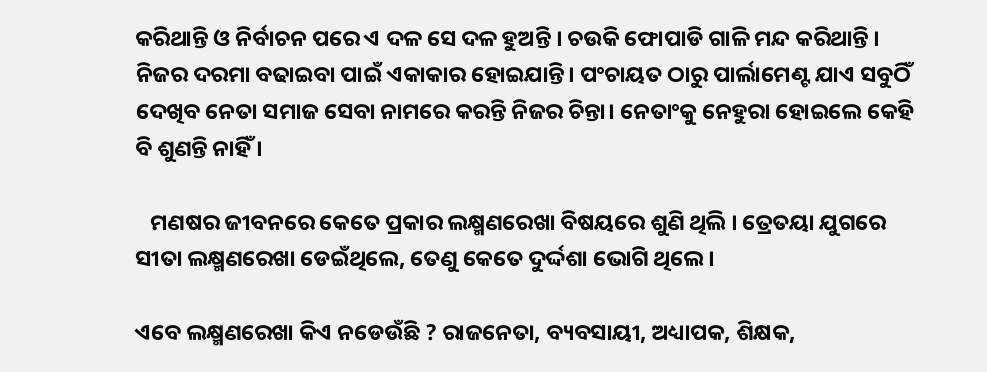କରିଥାନ୍ତି ଓ ନିର୍ବାଚନ ପରେ ଏ ଦଳ ସେ ଦଳ ହୁଅନ୍ତି । ଚଉକି ଫୋପାଡି ଗାଳି ମନ୍ଦ କରିଥାନ୍ତି । ନିଜର ଦରମା ବଢାଇବା ପାଇଁ ଏକାକାର ହୋଇଯାନ୍ତି। ପଂଚାୟତ ଠାରୁ ପାର୍ଲାମେଣ୍ଟ ଯାଏ ସବୁଠିଁ ଦେଖିବ ନେତା ସମାଜ ସେବା ନାମରେ କରନ୍ତି ନିଜର ଚିନ୍ତା। ନେତାଂକୁ ନେହୁରା ହୋଇଲେ କେହି ବି ଶୁଣନ୍ତି ନାହିଁ ।

   ମଣଷର ଜୀବନରେ କେତେ ପ୍ରକାର ଲକ୍ଷ୍ମଣରେଖା ବିଷୟରେ ଶୁଣି ଥିଲି । ତ୍ରେତୟା ଯୁଗରେ ସୀତା ଲକ୍ଷ୍ମଣରେଖା ଡେଇଁଥିଲେ, ତେଣୁ କେତେ ଦୁର୍ଦ୍ଦଶା ଭୋଗି ଥିଲେ ।

ଏବେ ଲକ୍ଷ୍ମଣରେଖା କିଏ ନଡେଉଁଛି ? ରାଜନେତା, ବ୍ୟବସାୟୀ, ଅଧ୍ୟାପକ, ଶିକ୍ଷକ,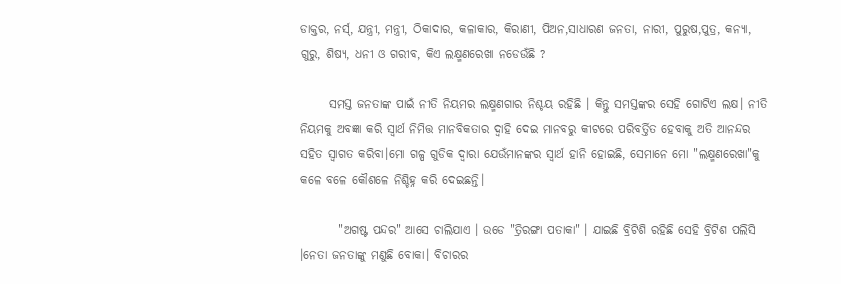ଡାକ୍ତର, ନର୍ସ୍, ଯନ୍ତ୍ରୀ, ମନ୍ତ୍ରୀ, ଠିକାଦାର, କଳାକାର, କିରାଣୀ, ପିଅନ,ସାଧାରଣ ଜନତା, ନାରୀ, ପୁରୁଷ,ପୁତ୍ର, କନ୍ୟା, ଗୁରୁ, ଶିଷ୍ୟ, ଧନୀ ଓ ଗରୀବ, କିଏ ଲକ୍ଷ୍ମଣରେଖା ନଡେଉଁଛି ?

      ସମସ୍ତ ଜନତାଙ୍କ ପାଇଁ ନୀତି ନିୟମର ଲକ୍ଷ୍ମଣଗାର ନିଶ୍ଚୟ ରହିଛି । କିନ୍ତୁ ସମସ୍ତଙ୍କର ସେହି ଗୋଟିଏ ଲକ୍ଷ। ନୀତି ନିୟମକୁ ଅବଜ୍ଞା କରି ସ୍ବାର୍ଥ ନିମିତ୍ତ ମାନବିକତାର ଦ୍ବାହି ଦେଇ ମାନବରୁ କୀଟରେ ପରିବର୍ତ୍ତିତ ହେବାକୁ ଅତି ଆନନ୍ଦର ସହିତ ସ୍ବାଗତ କରିବା।ମୋ ଗଳ୍ପ ଗୁଡିକ ଦ୍ଵାରା ଯେଉଁମାନଙ୍କର ସ୍ବାର୍ଥ ହାନି ହୋଇଛି, ସେମାନେ ମୋ "ଲକ୍ଷ୍ମଣରେଖା"କୁ କଳେ ବଳେ କୌଶଳେ ନିଶ୍ଚିହ୍ନ କରି ଦେଇଛନ୍ତି।

        "ଅଗଷ୍ଟ ପନ୍ଦର" ଆସେ ଚାଲିଯାଏ । ଉଡେ "ତ୍ରିରଙ୍ଗା ପତାକା" । ଯାଇଛି ବ୍ରିଟିଶି ରହିଛି ସେହି ବ୍ରିଟିଶ ପଲିସି ।ନେତା ଜନତାଙ୍କୁ ମଣୁଛି ବୋକା। ବିଚାରର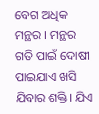ବେଗ ଅଧିକ ମନ୍ଥର । ମନ୍ଥର ଗତି ପାଇଁ ଦୋଷୀ ପାଇଯାଏ ଖସି ଯିବାର ଶକ୍ତି। ଯିଏ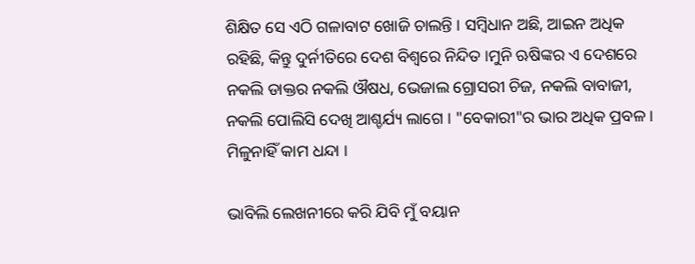ଶିକ୍ଷିତ ସେ ଏଠି ଗଳାବାଟ ଖୋଜି ଚାଲନ୍ତି । ସମ୍ବିଧାନ ଅଛି, ଆଇନ ଅଧିକ ରହିଛି, କିନ୍ତୁ ଦୁର୍ନୀତିରେ ଦେଶ ବିଶ୍ବରେ ନିନ୍ଦିତ ।ମୁନି ଋଷିଙ୍କର ଏ ଦେଶରେ ନକଲି ଡାକ୍ତର ନକଲି ଔଷଧ, ଭେଜାଲ ଗ୍ରୋସରୀ ଚିଜ, ନକଲି ବାବାଜୀ, ନକଲି ପୋଲିସି ଦେଖି ଆଶ୍ଚର୍ଯ୍ୟ ଲାଗେ । "ବେକାରୀ"ର ଭାର ଅଧିକ ପ୍ରବଳ । ମିଳୁନାହିଁ କାମ ଧନ୍ଦା ।

ଭାବିଲି ଲେଖନୀରେ କରି ଯିବି ମୁଁ ବୟାନ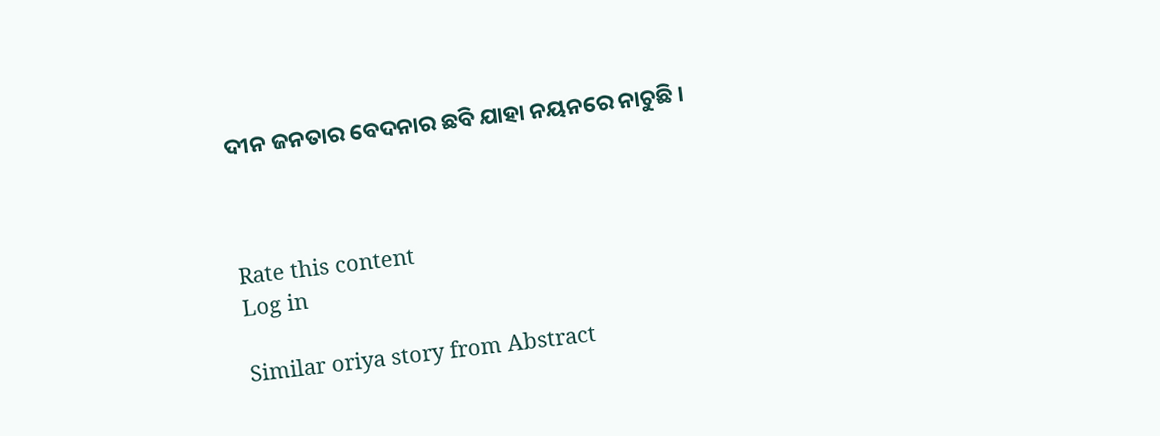ଦୀନ ଜନତାର ବେଦନାର ଛବି ଯାହା ନୟନରେ ନାଚୁଛି ।



Rate this content
Log in

Similar oriya story from Abstract